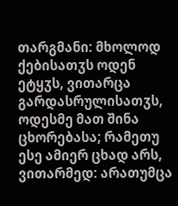თარგმანი: მხოლოდ ქებისათჳს ოდენ ეტყჳს, ვითარცა გარდასრულისათჳს, ოდესმე მათ შინა ცხორებასა; რამეთუ ესე ამიერ ცხად არს, ვითარმედ: არათუმცა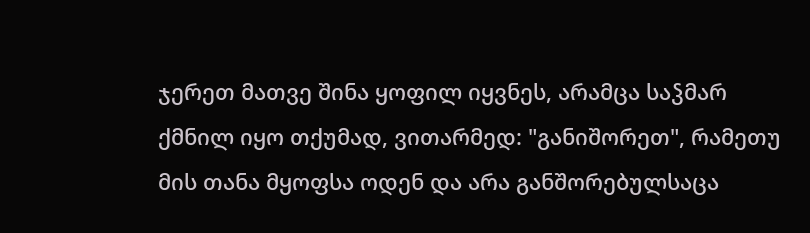ჯერეთ მათვე შინა ყოფილ იყვნეს, არამცა საჴმარ ქმნილ იყო თქუმად, ვითარმედ: "განიშორეთ", რამეთუ მის თანა მყოფსა ოდენ და არა განშორებულსაცა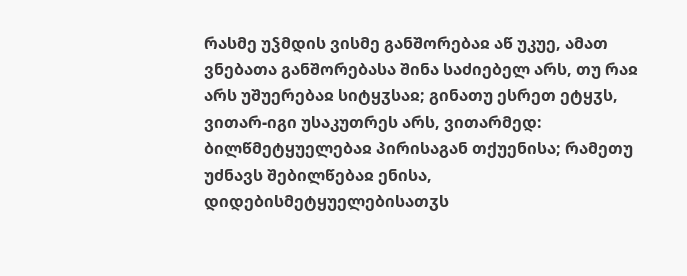რასმე უჴმდის ვისმე განშორებაჲ აწ უკუე, ამათ ვნებათა განშორებასა შინა საძიებელ არს, თუ რაჲ არს უშუერებაჲ სიტყჳსაჲ; გინათუ ესრეთ ეტყჳს, ვითარ-იგი უსაკუთრეს არს, ვითარმედ: ბილწმეტყუელებაჲ პირისაგან თქუენისა; რამეთუ უძნავს შებილწებაჲ ენისა, დიდებისმეტყუელებისათჳს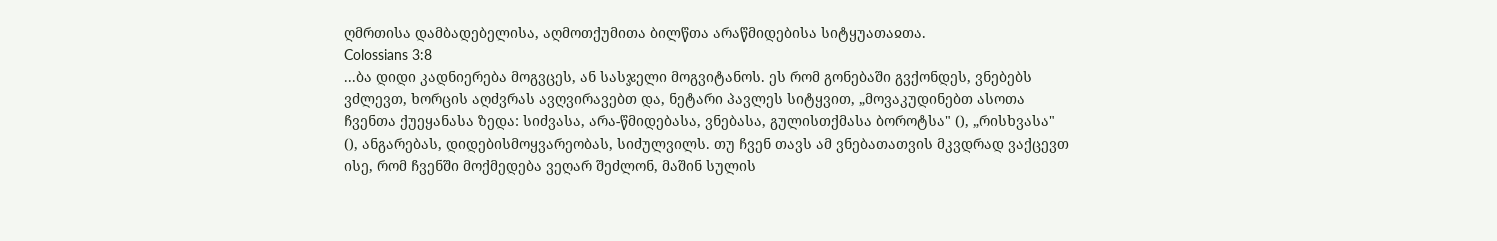ღმრთისა დამბადებელისა, აღმოთქუმითა ბილწთა არაწმიდებისა სიტყუათაჲთა.
Colossians 3:8
...ბა დიდი კადნიერება მოგვცეს, ან სასჯელი მოგვიტანოს. ეს რომ გონებაში გვქონდეს, ვნებებს ვძლევთ, ხორცის აღძვრას ავღვირავებთ და, ნეტარი პავლეს სიტყვით, „მოვაკუდინებთ ასოთა ჩვენთა ქუეყანასა ზედა: სიძვასა, არა-წმიდებასა, ვნებასა, გულისთქმასა ბოროტსა" (), „რისხვასა" (), ანგარებას, დიდებისმოყვარეობას, სიძულვილს. თუ ჩვენ თავს ამ ვნებათათვის მკვდრად ვაქცევთ ისე, რომ ჩვენში მოქმედება ვეღარ შეძლონ, მაშინ სულის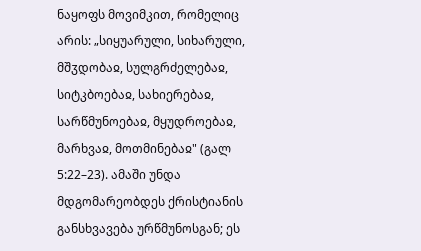ნაყოფს მოვიმკით, რომელიც არის: „სიყუარული, სიხარული, მშჳდობაჲ, სულგრძელებაჲ, სიტკბოებაჲ, სახიერებაჲ, სარწმუნოებაჲ, მყუდროებაჲ, მარხვაჲ, მოთმინებაჲ" (გალ 5:22–23). ამაში უნდა მდგომარეობდეს ქრისტიანის განსხვავება ურწმუნოსგან; ეს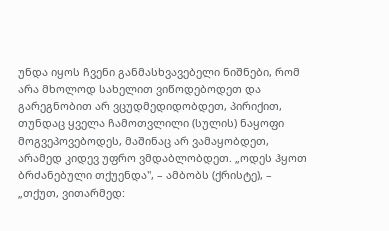უნდა იყოს ჩვენი განმასხვავებელი ნიშნები, რომ არა მხოლოდ სახელით ვიწოდებოდეთ და გარეგნობით არ ვცუდმედიდობდეთ, პირიქით, თუნდაც ყველა ჩამოთვლილი (სულის) ნაყოფი მოგვეპოვებოდეს, მაშინაც არ ვამაყობდეთ, არამედ კიდევ უფრო ვმდაბლობდეთ. „ოდეს ჰყოთ ბრძანებული თქუენდა", – ამბობს (ქრისტე), – „თქუთ, ვითარმედ: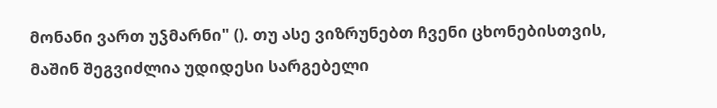მონანი ვართ უჴმარნი" (). თუ ასე ვიზრუნებთ ჩვენი ცხონებისთვის, მაშინ შეგვიძლია უდიდესი სარგებელი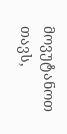მოვუტანოთ თავს,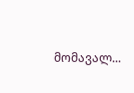მომავალ...